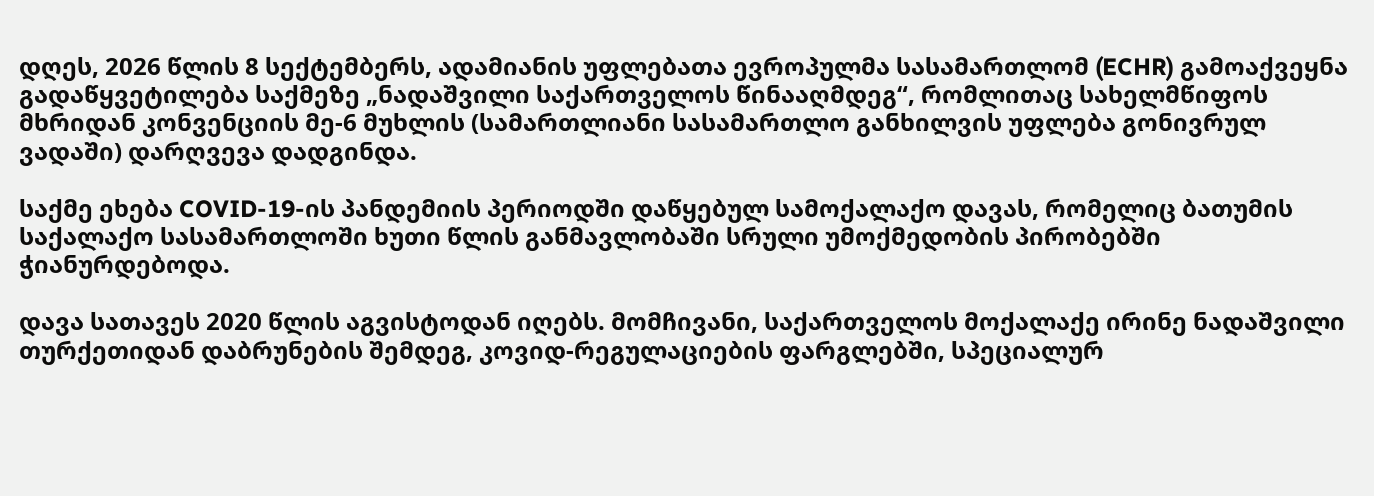დღეს, 2026 წლის 8 სექტემბერს, ადამიანის უფლებათა ევროპულმა სასამართლომ (ECHR) გამოაქვეყნა გადაწყვეტილება საქმეზე „ნადაშვილი საქართველოს წინააღმდეგ“, რომლითაც სახელმწიფოს მხრიდან კონვენციის მე-6 მუხლის (სამართლიანი სასამართლო განხილვის უფლება გონივრულ ვადაში) დარღვევა დადგინდა.

საქმე ეხება COVID-19-ის პანდემიის პერიოდში დაწყებულ სამოქალაქო დავას, რომელიც ბათუმის საქალაქო სასამართლოში ხუთი წლის განმავლობაში სრული უმოქმედობის პირობებში ჭიანურდებოდა.

დავა სათავეს 2020 წლის აგვისტოდან იღებს. მომჩივანი, საქართველოს მოქალაქე ირინე ნადაშვილი თურქეთიდან დაბრუნების შემდეგ, კოვიდ-რეგულაციების ფარგლებში, სპეციალურ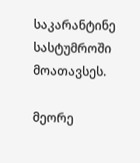საკარანტინე სასტუმროში მოათავსეს.

მეორე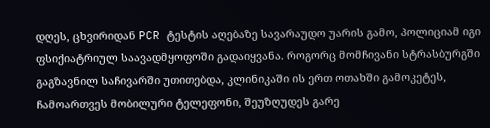დღეს, ცხვირიდან PCR ტესტის აღებაზე სავარაუდო უარის გამო, პოლიციამ იგი ფსიქიატრიულ საავადმყოფოში გადაიყვანა. როგორც მომჩივანი სტრასბურგში გაგზავნილ საჩივარში უთითებდა, კლინიკაში ის ერთ ოთახში გამოკეტეს, ჩამოართვეს მობილური ტელეფონი, შეუზღუდეს გარე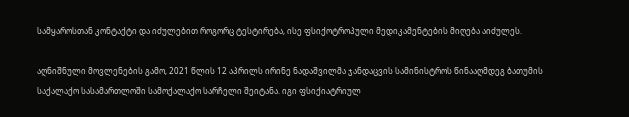სამყაროსთან კონტაქტი და იძულებით როგორც ტესტირება, ისე ფსიქოტროპული მედიკამენტების მიღება აიძულეს.

აღნიშნული მოვლენების გამო, 2021 წლის 12 აპრილს ირინე ნადაშვილმა ჯანდაცვის სამინისტროს წინააღმდეგ ბათუმის საქალაქო სასამართლოში სამოქალაქო სარჩელი შეიტანა. იგი ფსიქიატრიულ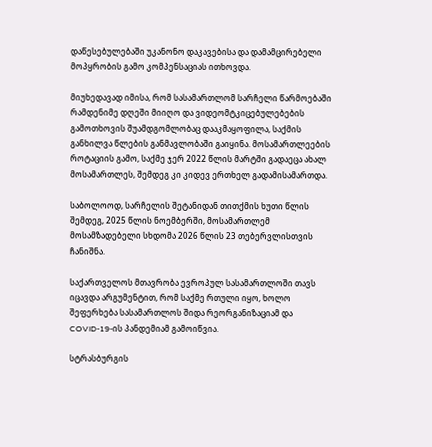დაწესებულებაში უკანონო დაკავებისა და დამამცირებელი მოპყრობის გამო კომპენსაციას ითხოვდა.

მიუხედავად იმისა, რომ სასამართლომ სარჩელი წარმოებაში რამდენიმე დღეში მიიღო და ვიდეომტკიცებულებების გამოთხოვის შუამდგომლობაც დააკმაყოფილა, საქმის განხილვა წლების განმავლობაში გაიყინა. მოსამართლეების როტაციის გამო, საქმე ჯერ 2022 წლის მარტში გადაეცა ახალ მოსამართლეს, შემდეგ კი კიდევ ერთხელ გადამისამართდა.

საბოლოოდ, სარჩელის შეტანიდან თითქმის ხუთი წლის შემდეგ, 2025 წლის ნოემბერში, მოსამართლემ მოსამზადებელი სხდომა 2026 წლის 23 თებერვლისთვის ჩანიშნა.

საქართველოს მთავრობა ევროპულ სასამართლოში თავს იცავდა არგუმენტით, რომ საქმე რთული იყო, ხოლო შეფერხება სასამართლოს შიდა რეორგანიზაციამ და COVID-19-ის პანდემიამ გამოიწვია.

სტრასბურგის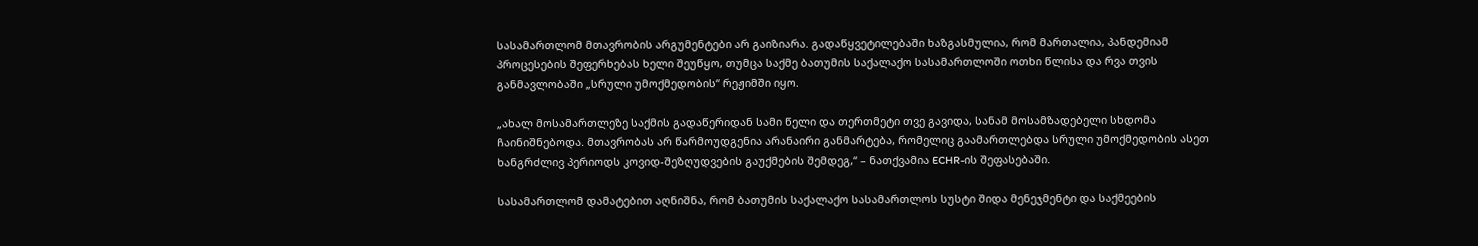სასამართლომ მთავრობის არგუმენტები არ გაიზიარა. გადაწყვეტილებაში ხაზგასმულია, რომ მართალია, პანდემიამ პროცესების შეფერხებას ხელი შეუწყო, თუმცა საქმე ბათუმის საქალაქო სასამართლოში ოთხი წლისა და რვა თვის განმავლობაში „სრული უმოქმედობის“ რეჟიმში იყო.

„ახალ მოსამართლეზე საქმის გადაწერიდან სამი წელი და თერთმეტი თვე გავიდა, სანამ მოსამზადებელი სხდომა ჩაინიშნებოდა. მთავრობას არ წარმოუდგენია არანაირი განმარტება, რომელიც გაამართლებდა სრული უმოქმედობის ასეთ ხანგრძლივ პერიოდს კოვიდ-შეზღუდვების გაუქმების შემდეგ,“ – ნათქვამია ECHR-ის შეფასებაში.

სასამართლომ დამატებით აღნიშნა, რომ ბათუმის საქალაქო სასამართლოს სუსტი შიდა მენეჯმენტი და საქმეების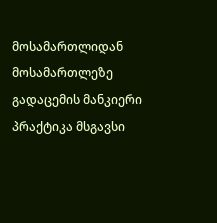მოსამართლიდან მოსამართლეზე გადაცემის მანკიერი პრაქტიკა მსგავსი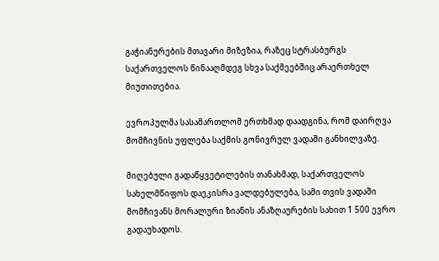გაჭიანურების მთავარი მიზეზია, რაზეც სტრასბურგს საქართველოს წინააღმდეგ სხვა საქმეებშიც არაერთხელ მიუთითებია.

ევროპულმა სასამართლომ ერთხმად დაადგინა, რომ დაირღვა მომჩივნის უფლება საქმის გონივრულ ვადაში განხილვაზე.

მიღებული გადაწყვეტილების თანახმად, საქართველოს სახელმწიფოს დაეკისრა ვალდებულება, სამი თვის ვადაში მომჩივანს მორალური ზიანის ანაზღაურების სახით 1 500 ევრო გადაუხადოს.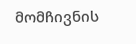მომჩივნის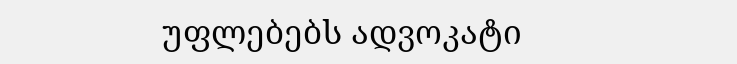უფლებებს ადვოკატი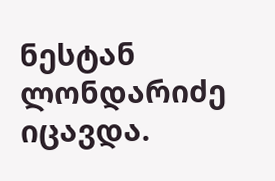ნესტან ლონდარიძე იცავდა.